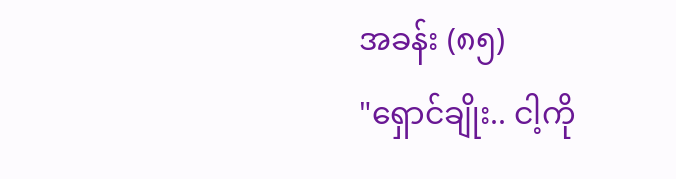အခန်း (၈၅)
"ရှောင်ချိုး.. ငါ့ကို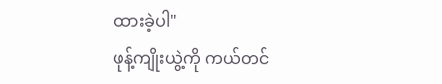ထားခဲ့ပါ"
ဖုန့်ကျိုးယွဲ့ကို ကယ်တင်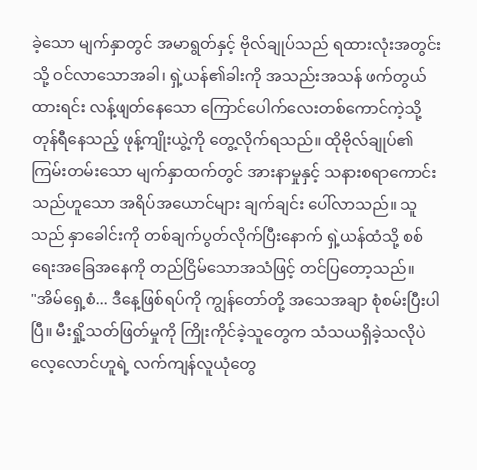ခဲ့သော မျက်နှာတွင် အမာရွတ်နှင့် ဗိုလ်ချုပ်သည် ရထားလုံးအတွင်းသို့ ဝင်လာသောအခါ၊ ရှဲ့ယန်၏ခါးကို အသည်းအသန် ဖက်တွယ်ထားရင်း လန့်ဖျတ်နေသော ကြောင်ပေါက်လေးတစ်ကောင်ကဲ့သို့ တုန်ရီနေသည့် ဖုန့်ကျိုးယွဲ့ကို တွေ့လိုက်ရသည်။ ထိုဗိုလ်ချုပ်၏ ကြမ်းတမ်းသော မျက်နှာထက်တွင် အားနာမှုနှင့် သနားစရာကောင်းသည်ဟူသော အရိပ်အယောင်များ ချက်ချင်း ပေါ်လာသည်။ သူသည် နှာခေါင်းကို တစ်ချက်ပွတ်လိုက်ပြီးနောက် ရှဲ့ယန်ထံသို့ စစ်ရေးအခြေအနေကို တည်ငြိမ်သောအသံဖြင့် တင်ပြတော့သည်။
"အိမ်ရှေ့စံ... ဒီနေ့ဖြစ်ရပ်ကို ကျွန်တော်တို့ အသေအချာ စုံစမ်းပြီးပါပြီ။ မီးရှို့သတ်ဖြတ်မှုကို ကြိုးကိုင်ခဲ့သူတွေက သံသယရှိခဲ့သလိုပဲ လေ့လောင်ဟူရဲ့ လက်ကျန်လူယုံတွေ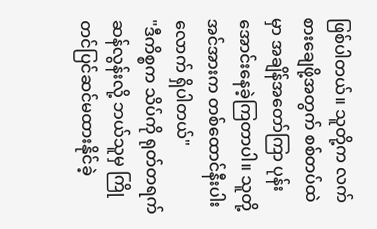ဖြစ်ပါတယ်။ သူတို့က လက်စားချေဖို့အတွက် စစ်တပ်ထဲမှာ အချိန်အတော်ကြာ ပုန်းအောင်းနေခဲ့ကြတာပါ။ သူတို့အင်အားက တစ်ထောင်နီးပါးလောက် ရှိပါတယ်"
"ဒီကိစ္စက သိပ်ကို ရုတ်တရက်ဆန်လွန်းလို့ ဘယ်သူမှ ကြိုတင်ပြင်ဆင်မထားနိုင်ခဲ့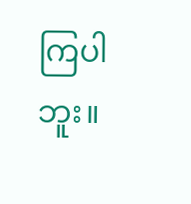ကြပါဘူး။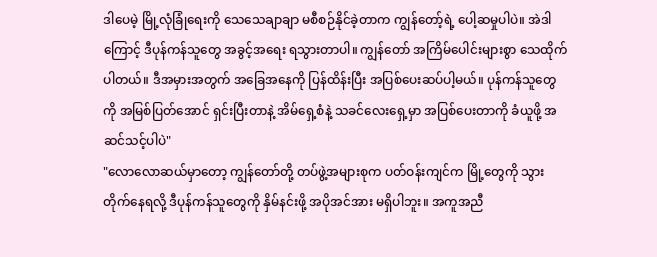ဒါပေမဲ့ မြို့လုံခြုံရေးကို သေသေချာချာ မစီစဉ်နိုင်ခဲ့တာက ကျွန်တော့်ရဲ့ ပေါ့ဆမှုပါပဲ။ အဲဒါကြောင့် ဒီပုန်ကန်သူတွေ အခွင့်အရေး ရသွားတာပါ။ ကျွန်တော် အကြိမ်ပေါင်းများစွာ သေထိုက်ပါတယ်။ ဒီအမှားအတွက် အခြေအနေကို ပြန်ထိန်းပြီး အပြစ်ပေးဆပ်ပါ့မယ်။ ပုန်ကန်သူတွေကို အမြစ်ပြတ်အောင် ရှင်းပြီးတာနဲ့ အိမ်ရှေ့စံနဲ့ သခင်လေးရှေ့မှာ အပြစ်ပေးတာကို ခံယူဖို့ အဆင်သင့်ပါပဲ"
"လောလောဆယ်မှာတော့ ကျွန်တော်တို့ တပ်ဖွဲ့အများစုက ပတ်ဝန်းကျင်က မြို့တွေကို သွားတိုက်နေရလို့ ဒီပုန်ကန်သူတွေကို နှိမ်နင်းဖို့ အပိုအင်အား မရှိပါဘူး။ အကူအညီ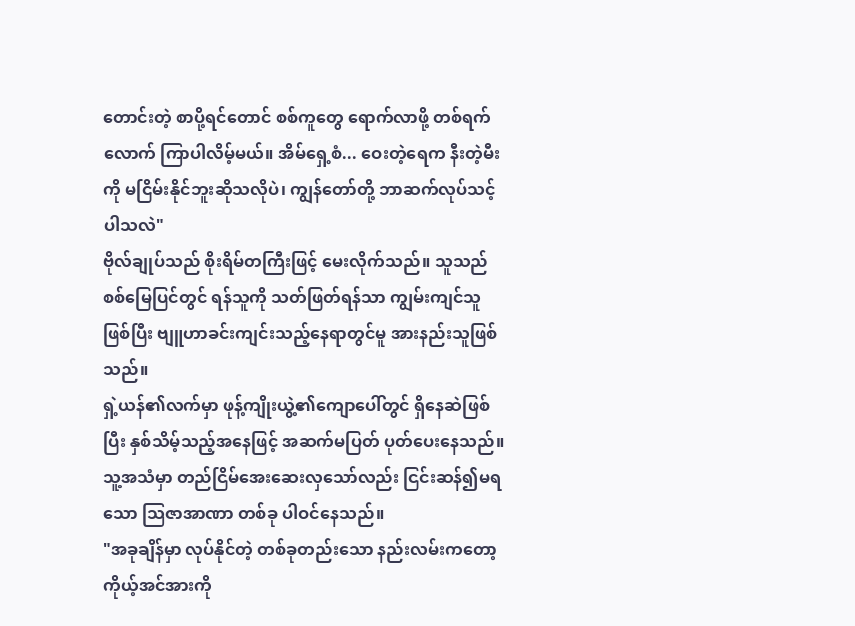တောင်းတဲ့ စာပို့ရင်တောင် စစ်ကူတွေ ရောက်လာဖို့ တစ်ရက်လောက် ကြာပါလိမ့်မယ်။ အိမ်ရှေ့စံ... ဝေးတဲ့ရေက နီးတဲ့မီးကို မငြိမ်းနိုင်ဘူးဆိုသလိုပဲ၊ ကျွန်တော်တို့ ဘာဆက်လုပ်သင့်ပါသလဲ"
ဗိုလ်ချုပ်သည် စိုးရိမ်တကြီးဖြင့် မေးလိုက်သည်။ သူသည် စစ်မြေပြင်တွင် ရန်သူကို သတ်ဖြတ်ရန်သာ ကျွမ်းကျင်သူဖြစ်ပြီး ဗျူဟာခင်းကျင်းသည့်နေရာတွင်မူ အားနည်းသူဖြစ်သည်။
ရှဲ့ယန်၏လက်မှာ ဖုန့်ကျိုးယွဲ့၏ကျောပေါ်တွင် ရှိနေဆဲဖြစ်ပြီး နှစ်သိမ့်သည့်အနေဖြင့် အဆက်မပြတ် ပုတ်ပေးနေသည်။ သူ့အသံမှာ တည်ငြိမ်အေးဆေးလှသော်လည်း ငြင်းဆန်၍မရသော သြဇာအာဏာ တစ်ခု ပါဝင်နေသည်။
"အခုချိန်မှာ လုပ်နိုင်တဲ့ တစ်ခုတည်းသော နည်းလမ်းကတော့ ကိုယ့်အင်အားကို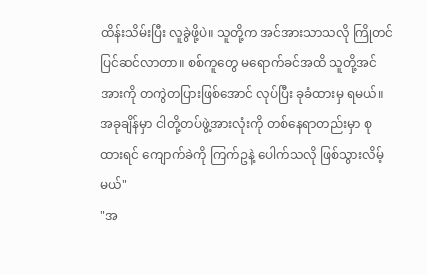ထိန်းသိမ်းပြီး လူခွဲဖို့ပဲ။ သူတို့က အင်အားသာသလို ကြိုတင်ပြင်ဆင်လာတာ။ စစ်ကူတွေ မရောက်ခင်အထိ သူတို့အင်အားကို တကွဲတပြားဖြစ်အောင် လုပ်ပြီး ခုခံထားမှ ရမယ်။ အခုချိန်မှာ ငါတို့တပ်ဖွဲ့အားလုံးကို တစ်နေရာတည်းမှာ စုထားရင် ကျောက်ခဲကို ကြက်ဥနဲ့ ပေါက်သလို ဖြစ်သွားလိမ့်မယ်"
"အ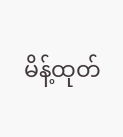မိန့်ထုတ်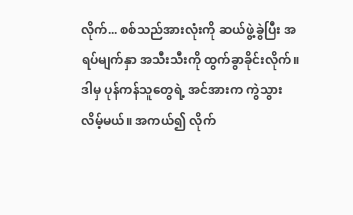လိုက်... စစ်သည်အားလုံးကို ဆယ်ဖွဲ့ခွဲပြီး အရပ်မျက်နှာ အသီးသီးကို ထွက်ခွာခိုင်းလိုက်။ ဒါမှ ပုန်ကန်သူတွေရဲ့ အင်အားက ကွဲသွားလိမ့်မယ်။ အကယ်၍ လိုက်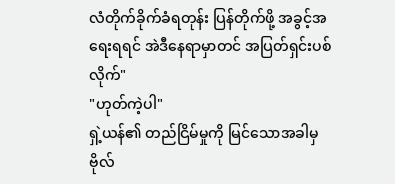လံတိုက်ခိုက်ခံရတုန်း ပြန်တိုက်ဖို့ အခွင့်အရေးရရင် အဲဒီနေရာမှာတင် အပြတ်ရှင်းပစ်လိုက်"
"ဟုတ်ကဲ့ပါ"
ရှဲ့ယန်၏ တည်ငြိမ်မှုကို မြင်သောအခါမှ ဗိုလ်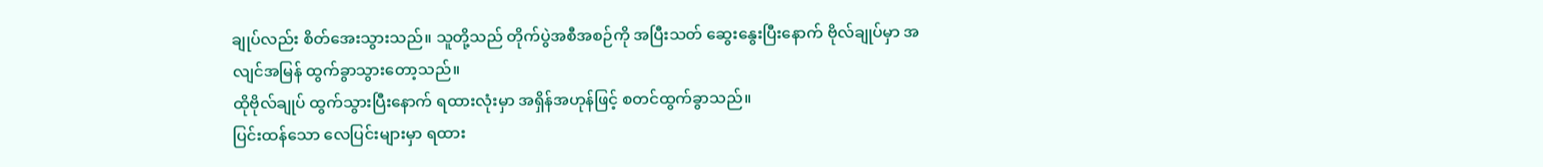ချုပ်လည်း စိတ်အေးသွားသည်။ သူတို့သည် တိုက်ပွဲအစီအစဉ်ကို အပြီးသတ် ဆွေးနွေးပြီးနောက် ဗိုလ်ချုပ်မှာ အလျင်အမြန် ထွက်ခွာသွားတော့သည်။
ထိုဗိုလ်ချုပ် ထွက်သွားပြီးနောက် ရထားလုံးမှာ အရှိန်အဟုန်ဖြင့် စတင်ထွက်ခွာသည်။
ပြင်းထန်သော လေပြင်းများမှာ ရထား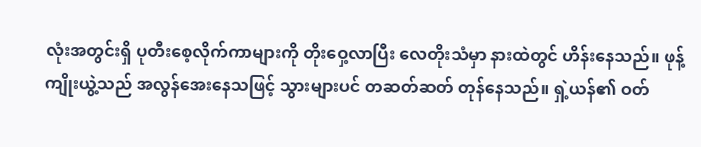လုံးအတွင်းရှိ ပုတီးစေ့လိုက်ကာများကို တိုးဝှေ့လာပြီး လေတိုးသံမှာ နားထဲတွင် ဟိန်းနေသည်။ ဖုန့်ကျိုးယွဲ့သည် အလွန်အေးနေသဖြင့် သွားများပင် တဆတ်ဆတ် တုန်နေသည်။ ရှဲ့ယန်၏ ဝတ်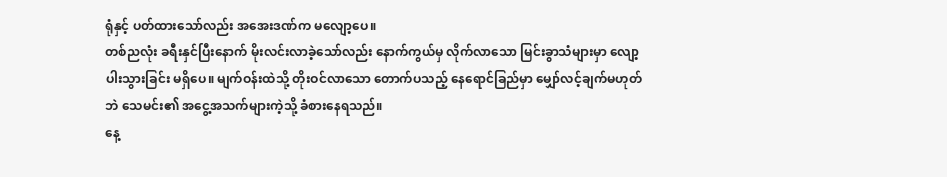ရုံနှင့် ပတ်ထားသော်လည်း အအေးဒဏ်က မလျော့ပေ။
တစ်ညလုံး ခရီးနှင်ပြီးနောက် မိုးလင်းလာခဲ့သော်လည်း နောက်ကွယ်မှ လိုက်လာသော မြင်းခွာသံများမှာ လျော့ပါးသွားခြင်း မရှိပေ။ မျက်ဝန်းထဲသို့ တိုးဝင်လာသော တောက်ပသည့် နေရောင်ခြည်မှာ မျှော်လင့်ချက်မဟုတ်ဘဲ သေမင်း၏ အငွေ့အသက်များကဲ့သို့ ခံစားနေရသည်။
နေ့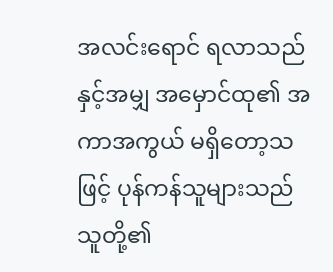အလင်းရောင် ရလာသည်နှင့်အမျှ အမှောင်ထု၏ အကာအကွယ် မရှိတော့သဖြင့် ပုန်ကန်သူများသည် သူတို့၏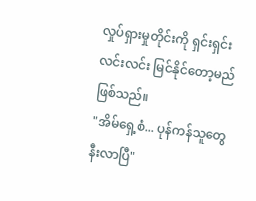လှုပ်ရှားမှုတိုင်းကို ရှင်းရှင်းလင်းလင်း မြင်နိုင်တော့မည် ဖြစ်သည်။
"အိမ်ရှေ့စံ... ပုန်ကန်သူတွေ နီးလာပြီ"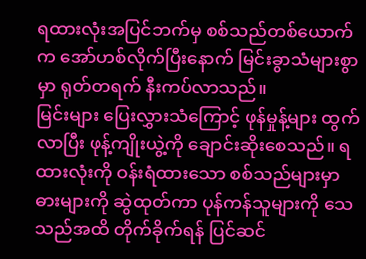ရထားလုံးအပြင်ဘက်မှ စစ်သည်တစ်ယောက်က အော်ဟစ်လိုက်ပြီးနောက် မြင်းခွာသံများစွာမှာ ရုတ်တရက် နီးကပ်လာသည်။
မြင်းများ ပြေးလွှားသံကြောင့် ဖုန်မှုန့်များ ထွက်လာပြီး ဖုန့်ကျိုးယွဲ့ကို ချောင်းဆိုးစေသည်။ ရထားလုံးကို ဝန်းရံထားသော စစ်သည်များမှာ ဓားများကို ဆွဲထုတ်ကာ ပုန်ကန်သူများကို သေသည်အထိ တိုက်ခိုက်ရန် ပြင်ဆင်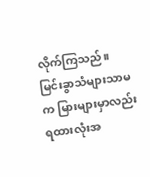လိုက်ကြသည်။
မြင်းခွာသံများသာမက မြားများမှာလည်း ရထားလုံးအ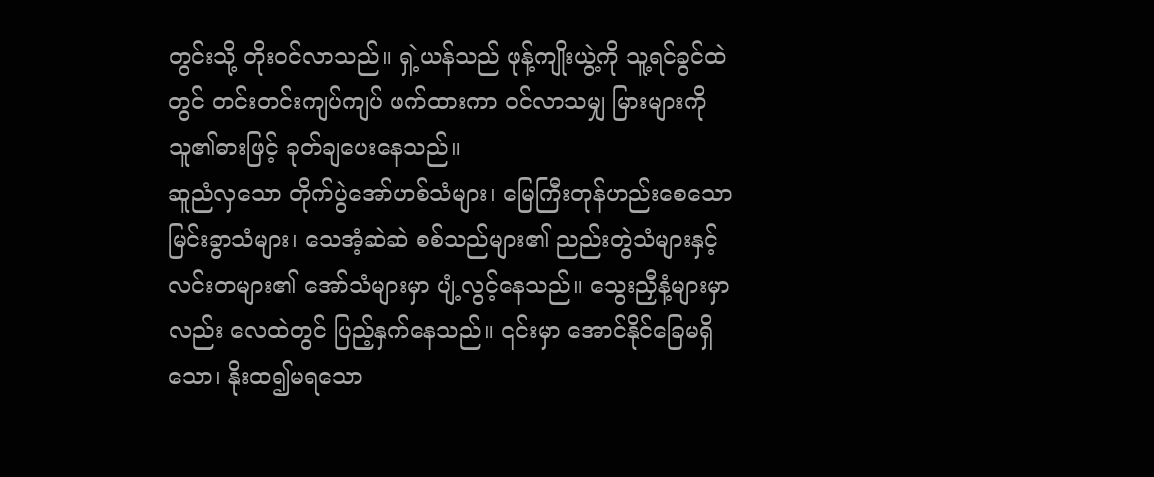တွင်းသို့ တိုးဝင်လာသည်။ ရှဲ့ယန်သည် ဖုန့်ကျိုးယွဲ့ကို သူ့ရင်ခွင်ထဲတွင် တင်းတင်းကျပ်ကျပ် ဖက်ထားကာ ဝင်လာသမျှ မြားများကို သူ၏ဓားဖြင့် ခုတ်ချပေးနေသည်။
ဆူညံလှသော တိုက်ပွဲအော်ဟစ်သံများ၊ မြေကြီးတုန်ဟည်းစေသော မြင်းခွာသံများ၊ သေအံ့ဆဲဆဲ စစ်သည်များ၏ ညည်းတွဲသံများနှင့် လင်းတများ၏ အော်သံများမှာ ပျံ့လွင့်နေသည်။ သွေးညှီနံ့များမှာလည်း လေထဲတွင် ပြည့်နှက်နေသည်။ ၎င်းမှာ အောင်နိုင်ခြေမရှိသော၊ နိုးထ၍မရသော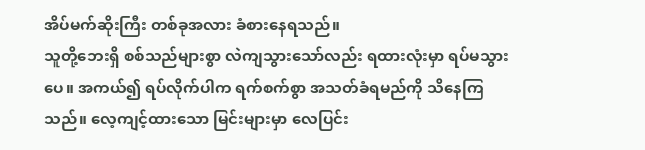အိပ်မက်ဆိုးကြီး တစ်ခုအလား ခံစားနေရသည်။
သူတို့ဘေးရှိ စစ်သည်များစွာ လဲကျသွားသော်လည်း ရထားလုံးမှာ ရပ်မသွားပေ။ အကယ်၍ ရပ်လိုက်ပါက ရက်စက်စွာ အသတ်ခံရမည်ကို သိနေကြသည်။ လေ့ကျင့်ထားသော မြင်းများမှာ လေပြင်း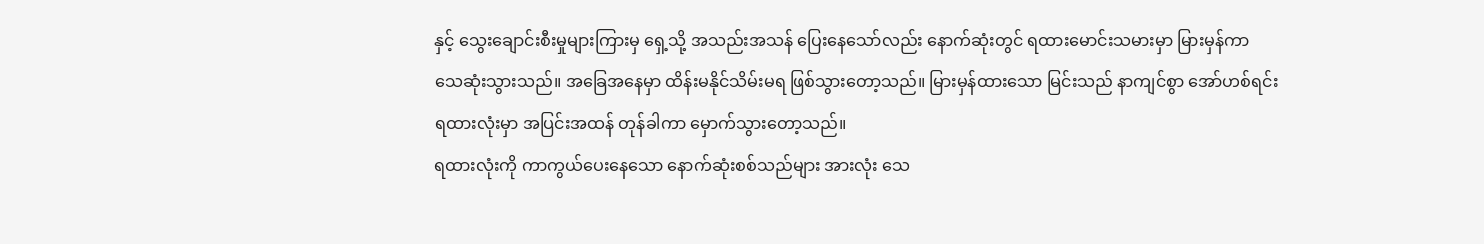နှင့် သွေးချောင်းစီးမှုများကြားမှ ရှေ့သို့ အသည်းအသန် ပြေးနေသော်လည်း နောက်ဆုံးတွင် ရထားမောင်းသမားမှာ မြားမှန်ကာ သေဆုံးသွားသည်။ အခြေအနေမှာ ထိန်းမနိုင်သိမ်းမရ ဖြစ်သွားတော့သည်။ မြားမှန်ထားသော မြင်းသည် နာကျင်စွာ အော်ဟစ်ရင်း ရထားလုံးမှာ အပြင်းအထန် တုန်ခါကာ မှောက်သွားတော့သည်။
ရထားလုံးကို ကာကွယ်ပေးနေသော နောက်ဆုံးစစ်သည်များ အားလုံး သေ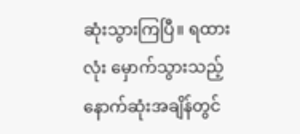ဆုံးသွားကြပြီ။ ရထားလုံး မှောက်သွားသည့် နောက်ဆုံးအချိန်တွင်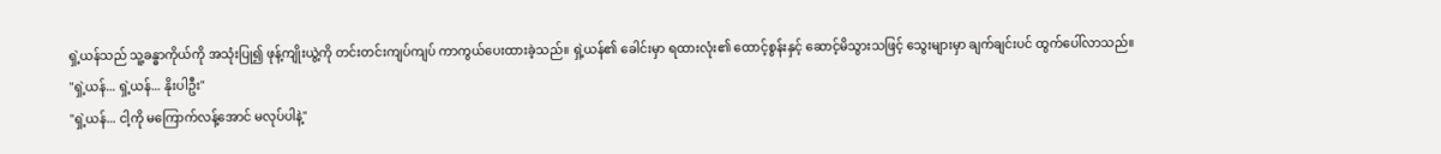ရှဲ့ယန်သည် သူ့ခန္ဓာကိုယ်ကို အသုံးပြု၍ ဖုန့်ကျိုးယွဲ့ကို တင်းတင်းကျပ်ကျပ် ကာကွယ်ပေးထားခဲ့သည်။ ရှဲ့ယန်၏ ခေါင်းမှာ ရထားလုံး၏ ထောင့်စွန်းနှင့် ဆောင့်မိသွားသဖြင့် သွေးများမှာ ချက်ချင်းပင် ထွက်ပေါ်လာသည်။
"ရှဲ့ယန်... ရှဲ့ယန်... နိုးပါဦး"
"ရှဲ့ယန်... ငါ့ကို မကြောက်လန့်အောင် မလုပ်ပါနဲ့"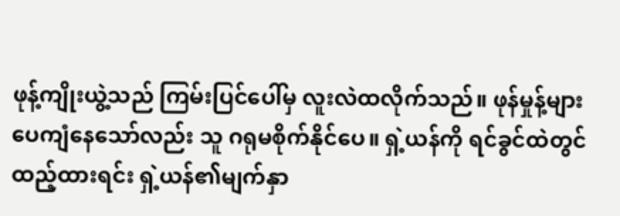ဖုန့်ကျိုးယွဲ့သည် ကြမ်းပြင်ပေါ်မှ လူးလဲထလိုက်သည်။ ဖုန်မှုန့်များ ပေကျံနေသော်လည်း သူ ဂရုမစိုက်နိုင်ပေ။ ရှဲ့ယန်ကို ရင်ခွင်ထဲတွင် ထည့်ထားရင်း ရှဲ့ယန်၏မျက်နှာ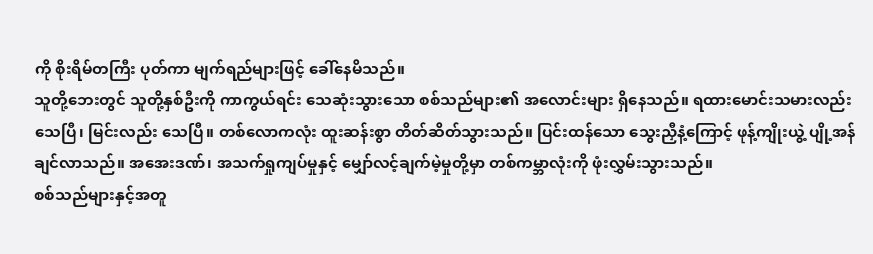ကို စိုးရိမ်တကြီး ပုတ်ကာ မျက်ရည်များဖြင့် ခေါ်နေမိသည်။
သူတို့ဘေးတွင် သူတို့နှစ်ဦးကို ကာကွယ်ရင်း သေဆုံးသွားသော စစ်သည်များ၏ အလောင်းများ ရှိနေသည်။ ရထားမောင်းသမားလည်း သေပြီ၊ မြင်းလည်း သေပြီ။ တစ်လောကလုံး ထူးဆန်းစွာ တိတ်ဆိတ်သွားသည်။ ပြင်းထန်သော သွေးညှီနံ့ကြောင့် ဖုန့်ကျိုးယွဲ့ ပျို့အန်ချင်လာသည်။ အအေးဒဏ်၊ အသက်ရှုကျပ်မှုနှင့် မျှော်လင့်ချက်မဲ့မှုတို့မှာ တစ်ကမ္ဘာလုံးကို ဖုံးလွှမ်းသွားသည်။
စစ်သည်များနှင့်အတူ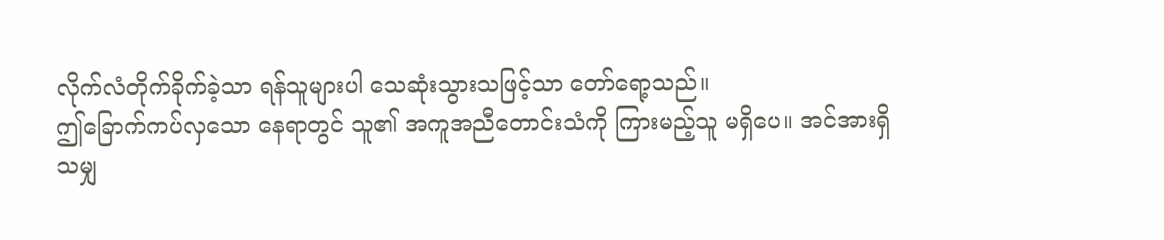လိုက်လံတိုက်ခိုက်ခဲ့သာ ရန်သူများပါ သေဆုံးသွားသဖြင့်သာ တော်ရော့သည်။
ဤခြောက်ကပ်လှသော နေရာတွင် သူ၏ အကူအညီတောင်းသံကို ကြားမည့်သူ မရှိပေ။ အင်အားရှိသမျှ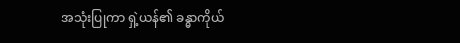အသုံးပြုကာ ရှဲ့ယန်၏ ခန္ဓာကိုယ်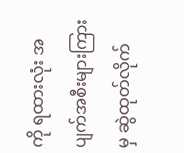ကို ရထားလုံး အပျက်အစီးများကြားမှ ဆွဲထုတ်လိုက်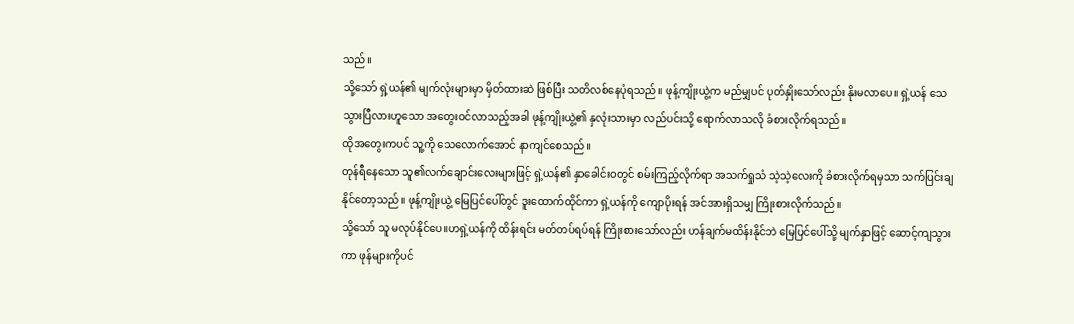သည်။
သို့သော် ရှဲ့ယန်၏ မျက်လုံးများမှာ မှိတ်ထားဆဲ ဖြစ်ပြီး သတိလစ်နေပုံရသည်။ ဖုန့်ကျိုးယွဲ့က မည်မျှပင် ပုတ်နှိုးသော်လည်း နိုးမလာပေ။ ရှဲ့ယန် သေသွားပြီလားဟူသော အတွေးဝင်လာသည့်အခါ ဖုန့်ကျိုးယွဲ့၏ နှလုံးသားမှာ လည်ပင်းသို့ ရောက်လာသလို ခံစားလိုက်ရသည်။
ထိုအတွေးကပင် သူ့ကို သေလောက်အောင် နာကျင်စေသည်။
တုန်ရီနေသော သူ၏လက်ချောင်းလေးများဖြင့် ရှဲ့ယန်၏ နှာခေါင်းဝတွင် စမ်းကြည့်လိုက်ရာ အသက်ရှုသံ သဲ့သဲ့လေးကို ခံစားလိုက်ရမှသာ သက်ပြင်းချနိုင်တော့သည်။ ဖုန့်ကျိုးယွဲ့ မြေပြင်ပေါ်တွင် ဒူးထောက်ထိုင်ကာ ရှဲ့ယန်ကို ကျောပိုးရန် အင်အားရှိသမျှ ကြိုးစားလိုက်သည်။
သို့သော် သူ မလုပ်နိုင်ပေ။ဟရှဲ့ယန်ကို ထိန်းရင်း မတ်တပ်ရပ်ရန် ကြိုးစားသော်လည်း ဟန်ချက်မထိန်းနိုင်ဘဲ မြေပြင်ပေါ်သို့ မျက်နှာဖြင့် ဆောင့်ကျသွားကာ ဖုန်များကိုပင်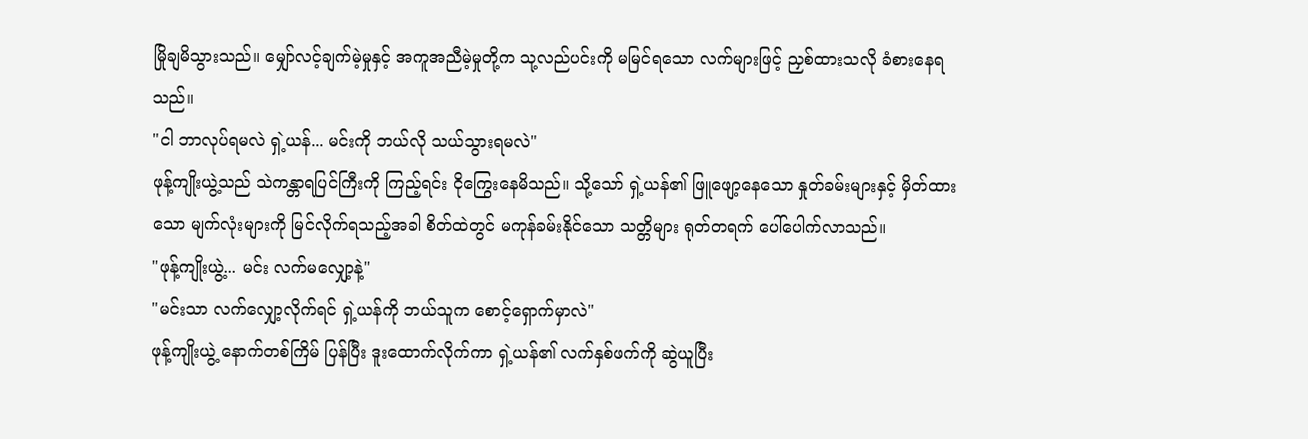မြိုချမိသွားသည်။ မျှော်လင့်ချက်မဲ့မှုနှင့် အကူအညီမဲ့မှုတို့က သု့လည်ပင်းကို မမြင်ရသော လက်များဖြင့် ညှစ်ထားသလို ခံစားနေရသည်။
"ငါ ဘာလုပ်ရမလဲ ရှဲ့ယန်... မင်းကို ဘယ်လို သယ်သွားရမလဲ"
ဖုန့်ကျိုးယွဲ့သည် သဲကန္တာရပြင်ကြီးကို ကြည့်ရင်း ငိုကြွေးနေမိသည်။ သို့သော် ရှဲ့ယန်၏ ဖြူဖျော့နေသော နှုတ်ခမ်းများနှင့် မှိတ်ထားသော မျက်လုံးများကို မြင်လိုက်ရသည့်အခါ စိတ်ထဲတွင် မကုန်ခမ်းနိုင်သော သတ္တိများ ရုတ်တရက် ပေါ်ပေါက်လာသည်။
"ဖုန့်ကျိုးယွဲ့... မင်း လက်မလျှော့နဲ့"
"မင်းသာ လက်လျှော့လိုက်ရင် ရှဲ့ယန်ကို ဘယ်သူက စောင့်ရှောက်မှာလဲ"
ဖုန့်ကျိုးယွဲ့ နောက်တစ်ကြိမ် ပြန်ပြီး ဒူးထောက်လိုက်ကာ ရှဲ့ယန်၏ လက်နှစ်ဖက်ကို ဆွဲယူပြီး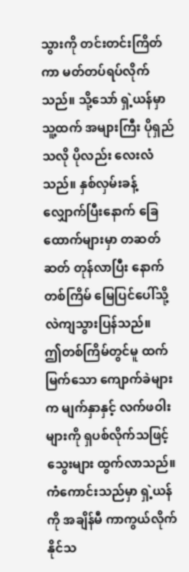သွားကို တင်းတင်းကြိတ်ကာ မတ်တပ်ရပ်လိုက်သည်။ သို့သော် ရှဲ့ယန်မှာ သူ့ထက် အများကြီး ပိုရှည်သလို ပိုလည်း လေးလံသည်။ နှစ်လှမ်းခန့် လျှောက်ပြီးနောက် ခြေထောက်များမှာ တဆတ်ဆတ် တုန်လာပြီး နောက်တစ်ကြိမ် မြေပြင်ပေါ်သို့ လဲကျသွားပြန်သည်။
ဤတစ်ကြိမ်တွင်မူ ထက်မြက်သော ကျောက်ခဲများက မျက်နှာနှင့် လက်ဖဝါးများကို ရှပစ်လိုက်သဖြင့် သွေးများ ထွက်လာသည်။
ကံကောင်းသည်မှာ ရှဲ့ယန်ကို အချိန်မီ ကာကွယ်လိုက်နိုင်သ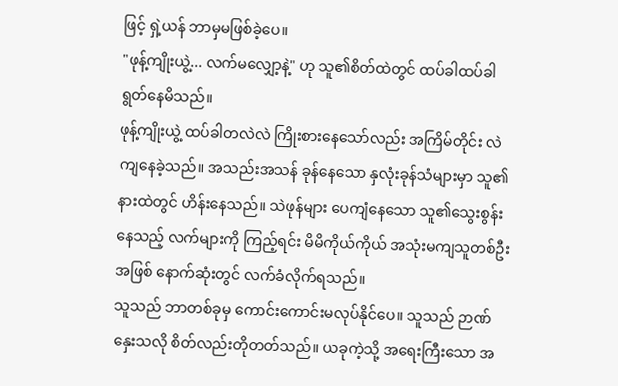ဖြင့် ရှဲ့ယန် ဘာမှမဖြစ်ခဲ့ပေ။
"ဖုန့်ကျိုးယွဲ့... လက်မလျှော့နဲ့" ဟု သူ၏စိတ်ထဲတွင် ထပ်ခါထပ်ခါ ရွတ်နေမိသည်။
ဖုန့်ကျိုးယွဲ့ ထပ်ခါတလဲလဲ ကြိုးစားနေသော်လည်း အကြိမ်တိုင်း လဲကျနေခဲ့သည်။ အသည်းအသန် ခုန်နေသော နှလုံးခုန်သံများမှာ သူ၏နားထဲတွင် ဟိန်းနေသည်။ သဲဖုန်များ ပေကျံနေသော သူ၏သွေးစွန်းနေသည့် လက်များကို ကြည့်ရင်း မိမိကိုယ်ကိုယ် အသုံးမကျသူတစ်ဦးအဖြစ် နောက်ဆုံးတွင် လက်ခံလိုက်ရသည်။
သူသည် ဘာတစ်ခုမှ ကောင်းကောင်းမလုပ်နိုင်ပေ။ သူသည် ဉာဏ်နှေးသလို စိတ်လည်းတိုတတ်သည်။ ယခုကဲ့သို့ အရေးကြီးသော အ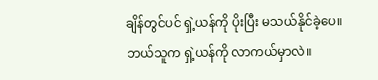ချိန်တွင်ပင် ရှဲ့ယန်ကို ပိုးပြီး မသယ်နိုင်ခဲ့ပေ။
ဘယ်သူက ရှဲ့ယန်ကို လာကယ်မှာလဲ။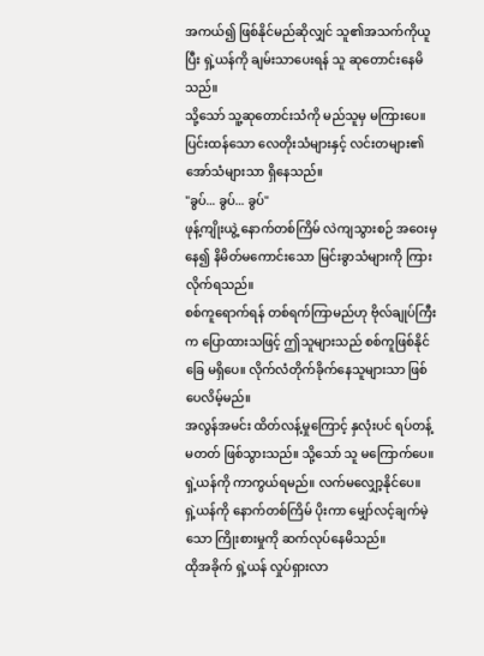အကယ်၍ ဖြစ်နိုင်မည်ဆိုလျှင် သူ၏အသက်ကိုယူပြီး ရှဲ့ယန်ကို ချမ်းသာပေးရန် သူ ဆုတောင်းနေမိသည်။
သို့သော် သူ့ဆုတောင်းသံကို မည်သူမှ မကြားပေ။ ပြင်းထန်သော လေတိုးသံများနှင့် လင်းတများ၏ အော်သံများသာ ရှိနေသည်။
"ခွပ်... ခွပ်... ခွပ်"
ဖုန့်ကျိုးယွဲ့ နောက်တစ်ကြိမ် လဲကျသွားစဉ် အဝေးမှနေ၍ နိမိတ်မကောင်းသော မြင်းခွာသံများကို ကြားလိုက်ရသည်။
စစ်ကူရောက်ရန် တစ်ရက်ကြာမည်ဟု ဗိုလ်ချုပ်ကြီးက ပြောထားသဖြင့် ဤသူများသည် စစ်ကူဖြစ်နိုင်ခြေ မရှိပေ။ လိုက်လံတိုက်ခိုက်နေသူများသာ ဖြစ်ပေလိမ့်မည်။
အလွန်အမင်း ထိတ်လန့်မှုကြောင့် နှလုံးပင် ရပ်တန့်မတတ် ဖြစ်သွားသည်။ သို့သော် သူ မကြောက်ပေ။ ရှဲ့ယန်ကို ကာကွယ်ရမည်။ လက်မလျှော့နိုင်ပေ။
ရှဲ့ယန်ကို နောက်တစ်ကြိမ် ပိုးကာ မျှော်လင့်ချက်မဲ့သော ကြိုးစားမှုကို ဆက်လုပ်နေမိသည်။
ထိုအခိုက် ရှဲ့ယန် လှုပ်ရှားလာ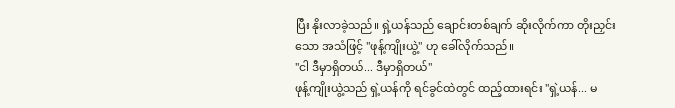ပြီး နိုးလာခဲ့သည်။ ရှဲ့ယန်သည် ချောင်းတစ်ချက် ဆိုးလိုက်ကာ တိုးညှင်းသော အသံဖြင့် "ဖုန့်ကျိုးယွဲ့" ဟု ခေါ်လိုက်သည်။
"ငါ ဒီမှာရှိတယ်... ဒီမှာရှိတယ်"
ဖုန့်ကျိုးယွဲ့သည် ရှဲ့ယန်ကို ရင်ခွင်ထဲတွင် ထည့်ထားရင်း "ရှဲ့ယန်... မ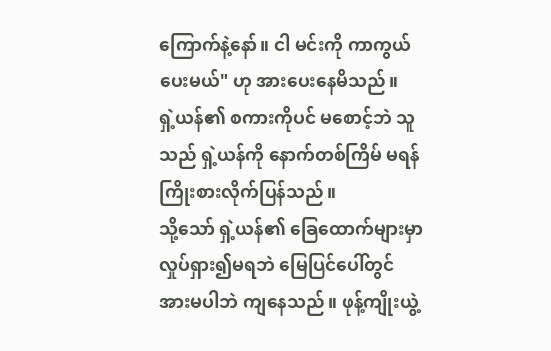ကြောက်နဲ့နော်။ ငါ မင်းကို ကာကွယ်ပေးမယ်" ဟု အားပေးနေမိသည်။
ရှဲ့ယန်၏ စကားကိုပင် မစောင့်ဘဲ သူသည် ရှဲ့ယန်ကို နောက်တစ်ကြိမ် မရန် ကြိုးစားလိုက်ပြန်သည်။
သို့သော် ရှဲ့ယန်၏ ခြေထောက်များမှာ လှုပ်ရှား၍မရဘဲ မြေပြင်ပေါ်တွင် အားမပါဘဲ ကျနေသည်။ ဖုန့်ကျိုးယွဲ့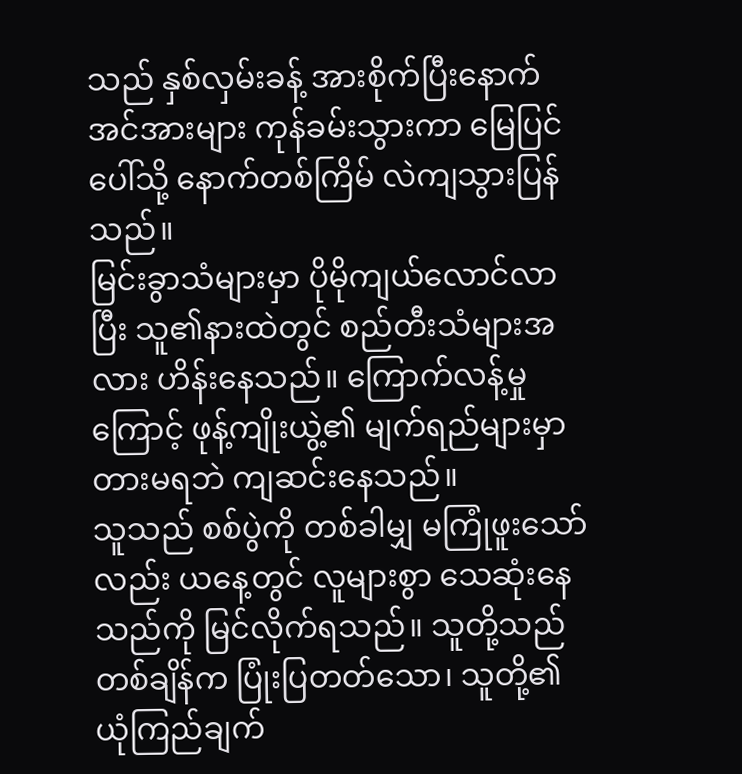သည် နှစ်လှမ်းခန့် အားစိုက်ပြီးနောက် အင်အားများ ကုန်ခမ်းသွားကာ မြေပြင်ပေါ်သို့ နောက်တစ်ကြိမ် လဲကျသွားပြန်သည်။
မြင်းခွာသံများမှာ ပိုမိုကျယ်လောင်လာပြီး သူ၏နားထဲတွင် စည်တီးသံများအလား ဟိန်းနေသည်။ ကြောက်လန့်မှုကြောင့် ဖုန့်ကျိုးယွဲ့၏ မျက်ရည်များမှာ တားမရဘဲ ကျဆင်းနေသည်။
သူသည် စစ်ပွဲကို တစ်ခါမျှ မကြုံဖူးသော်လည်း ယနေ့တွင် လူများစွာ သေဆုံးနေသည်ကို မြင်လိုက်ရသည်။ သူတို့သည် တစ်ချိန်က ပြုံးပြတတ်သော၊ သူတို့၏ ယုံကြည်ချက်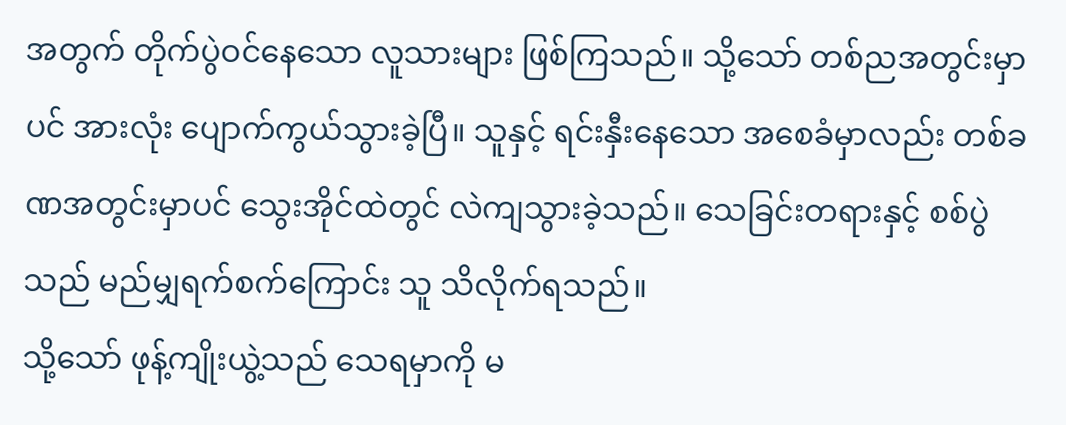အတွက် တိုက်ပွဲဝင်နေသော လူသားများ ဖြစ်ကြသည်။ သို့သော် တစ်ညအတွင်းမှာပင် အားလုံး ပျောက်ကွယ်သွားခဲ့ပြီ။ သူနှင့် ရင်းနှီးနေသော အစေခံမှာလည်း တစ်ခဏအတွင်းမှာပင် သွေးအိုင်ထဲတွင် လဲကျသွားခဲ့သည်။ သေခြင်းတရားနှင့် စစ်ပွဲသည် မည်မျှရက်စက်ကြောင်း သူ သိလိုက်ရသည်။
သို့သော် ဖုန့်ကျိုးယွဲ့သည် သေရမှာကို မ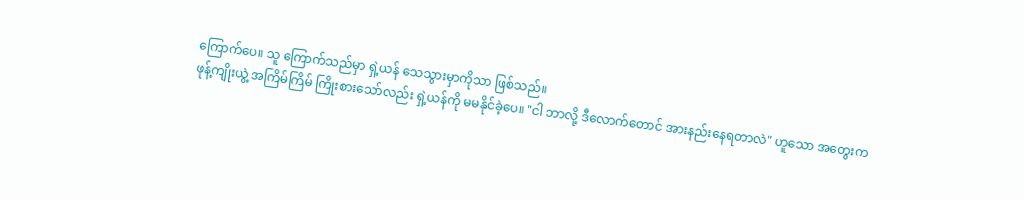ကြောက်ပေ။ သူ ကြောက်သည်မှာ ရှဲ့ယန် သေသွားမှာကိုသာ ဖြစ်သည်။
ဖုန့်ကျိုးယွဲ့ အကြိမ်ကြိမ် ကြိုးစားသော်လည်း ရှဲ့ယန်ကို မမနိုင်ခဲ့ပေ။ "ငါ ဘာလို့ ဒီလောက်တောင် အားနည်းနေရတာလဲ" ဟူသော အတွေးက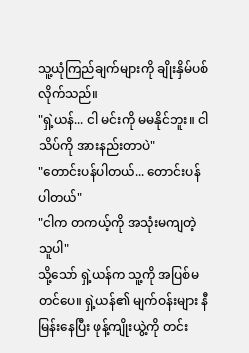သူ့ယုံကြည်ချက်များကို ချိုးနှိမ်ပစ်လိုက်သည်။
"ရှဲ့ယန်... ငါ မင်းကို မမနိုင်ဘူး။ ငါ သိပ်ကို အားနည်းတာပဲ"
"တောင်းပန်ပါတယ်... တောင်းပန်ပါတယ်"
"ငါက တကယ့်ကို အသုံးမကျတဲ့သူပါ"
သို့သော် ရှဲ့ယန်က သူ့ကို အပြစ်မတင်ပေ။ ရှဲ့ယန်၏ မျက်ဝန်းများ နီမြန်းနေပြီး ဖုန့်ကျိုးယွဲ့ကို တင်း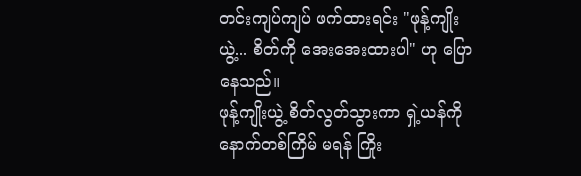တင်းကျပ်ကျပ် ဖက်ထားရင်း "ဖုန့်ကျိုးယွဲ့... စိတ်ကို အေးအေးထားပါ" ဟု ပြောနေသည်။
ဖုန့်ကျိုးယွဲ့ စိတ်လွတ်သွားကာ ရှဲ့ယန်ကို နောက်တစ်ကြိမ် မရန် ကြိုး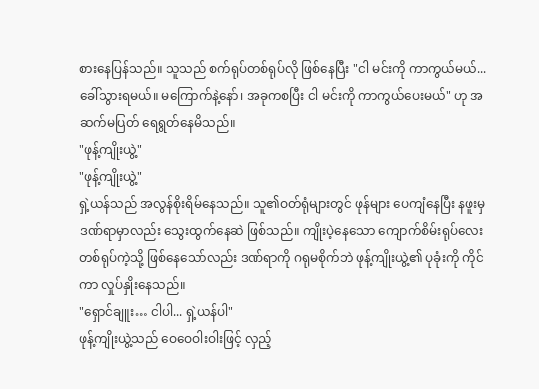စားနေပြန်သည်။ သူသည် စက်ရုပ်တစ်ရုပ်လို ဖြစ်နေပြီး "ငါ မင်းကို ကာကွယ်မယ်... ခေါ်သွားရမယ်။ မကြောက်နဲ့နော်၊ အခုကစပြီး ငါ မင်းကို ကာကွယ်ပေးမယ်" ဟု အဆက်မပြတ် ရေရွတ်နေမိသည်။
"ဖုန့်ကျိုးယွဲ့"
"ဖုန့်ကျိုးယွဲ့"
ရှဲ့ယန်သည် အလွန်စိုးရိမ်နေသည်။ သူ၏ဝတ်ရုံများတွင် ဖုန်များ ပေကျံနေပြီး နဖူးမှဒဏ်ရာမှာလည်း သွေးထွက်နေဆဲ ဖြစ်သည်။ ကျိုးပဲ့နေသော ကျောက်စိမ်းရုပ်လေးတစ်ရုပ်ကဲ့သို့ ဖြစ်နေသော်လည်း ဒဏ်ရာကို ဂရုမစိုက်ဘဲ ဖုန့်ကျိုးယွဲ့၏ ပုခုံးကို ကိုင်ကာ လှုပ်နှိုးနေသည်။
"ရှောင်ချူး… ငါပါ... ရှဲ့ယန်ပါ"
ဖုန့်ကျိုးယွဲ့သည် ဝေဝေဝါးဝါးဖြင့် လှည့်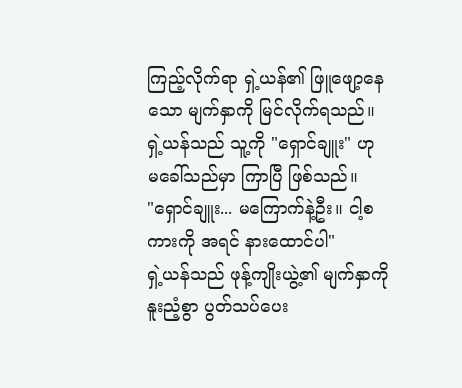ကြည့်လိုက်ရာ ရှဲ့ယန်၏ ဖြူဖျော့နေသော မျက်နှာကို မြင်လိုက်ရသည်။ ရှဲ့ယန်သည် သူ့ကို "ရှောင်ချူး" ဟု မခေါ်သည်မှာ ကြာပြီ ဖြစ်သည်။
"ရှောင်ချူး... မကြောက်နဲ့ဦး။ ငါ့စကားကို အရင် နားထောင်ပါ"
ရှဲ့ယန်သည် ဖုန့်ကျိုးယွဲ့၏ မျက်နှာကို နူးညံ့စွာ ပွတ်သပ်ပေး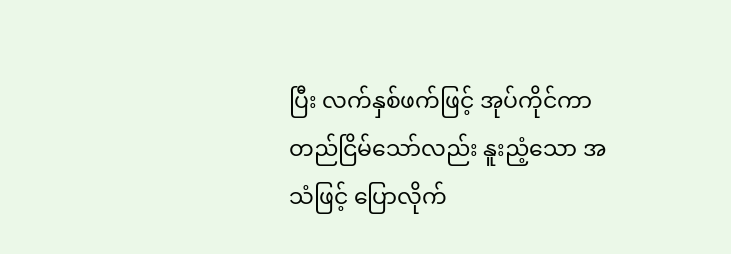ပြီး လက်နှစ်ဖက်ဖြင့် အုပ်ကိုင်ကာ တည်ငြိမ်သော်လည်း နူးညံ့သော အသံဖြင့် ပြောလိုက်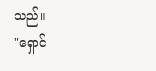သည်။
"ရှောင်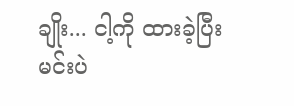ချိုး... ငါ့ကို ထားခဲ့ပြီး မင်းပဲ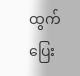ထွက်ပြေး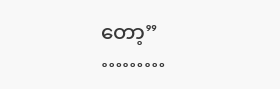တော့”
………